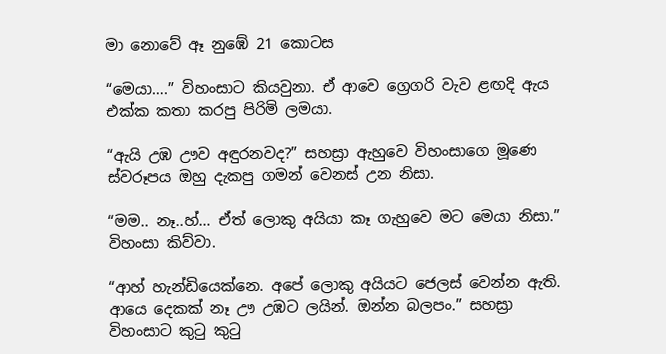මා නොවේ ඈ නුඹේ 21 කොටස

“මෙයා….” විහංසාට කියවුනා. ඒ ආවෙ ග්‍රෙගරි වැව ළඟදි ඇය එක්ක කතා කරපු පිරිමි ලමයා.

“ඇයි උඹ ඌව අඳුරනවද?” සහස්‍රා ඇහුවෙ විහංසාගෙ මූණෙ ස්වරූපය ඔහු දැකපු ගමන් වෙනස් උන නිසා.

“මම.. නෑ..හ්… ඒත් ලොකු අයියා කෑ ගැහුවෙ මට මෙයා නිසා.” විහංසා කිව්වා.

“ආහ් හැන්ඩියෙක්නෙ. අපේ ලොකු අයියට ජෙලස් වෙන්න ඇති. ආයෙ දෙකක් නෑ ඌ උඹට ලයින්. ඔන්න බලපං.” සහස්‍රා විහංසාට කුටු කුටු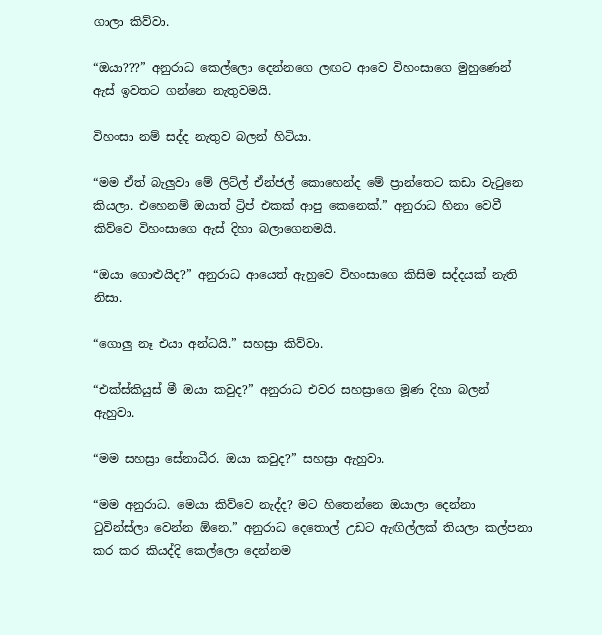ගාලා කිව්වා.

“ඔයා???” අනුරාධ කෙල්ලො දෙන්නගෙ ලඟට ආවෙ විහංසාගෙ මුහුණෙන් ඇස් ඉවතට ගන්නෙ නැතුවමයි.

විහංසා නම් සද්ද නැතුව බලන් හිටියා.

“මම ඒත් බැලුවා මේ ලිට්ල් ඒන්ජල් කොහෙන්ද මේ ප්‍රාන්තෙට කඩා වැටුනෙ කියලා. එහෙනම් ඔයාත් ට්‍රිප් එකක් ආපු කෙනෙක්.” අනුරාධ හිනා වෙවී කිව්වෙ විහංසාගෙ ඇස් දිහා බලාගෙනමයි.

“ඔයා ගොළුයිද?” අනුරාධ ආයෙත් ඇහුවෙ විහංසාගෙ කිසිම සද්දයක් නැති නිසා.

“ගොලු නෑ එයා අන්ධයි.” සහස්‍රා කිව්වා.

“එක්ස්කියුස් මී ඔයා කවුද?” අනුරාධ එවර සහස්‍රාගෙ මූණ දිහා බලන් ඇහුවා.

“මම සහස්‍රා සේනාධීර. ඔයා කවුද?” සහස්‍රා ඇහුවා.

“මම අනුරාධ. මෙයා කිව්වෙ නැද්ද? මට හිතෙන්නෙ ඔයාලා දෙන්නා ටුවින්ස්ලා වෙන්න ඕනෙ.” අනුරාධ දෙතොල් උඩට ඇඟිල්ලක් තියලා කල්පනා කර කර කියද්දි කෙල්ලො දෙන්නම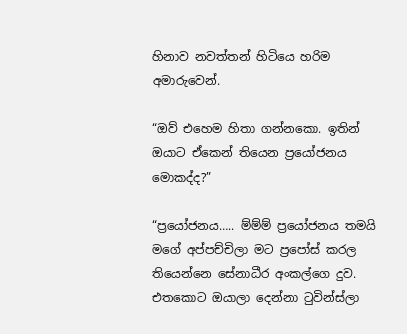හිනාව නවත්තන් හිටියෙ හරිම අමාරුවෙන්.

“ඔව් එහෙම හිතා ගන්නකො. ඉතින් ඔයාට ඒකෙන් තියෙන ප්‍රයෝජනය මොකද්ද?”

“ප්‍රයෝජනය….. ම්ම්ම් ප්‍රයෝජනය තමයි මගේ අප්පච්චිලා මට ප්‍රපෝස් කරල තියෙන්නෙ සේනාධීර අංකල්ගෙ දුව. එතකොට ඔයාලා දෙන්නා ටුවින්ස්ලා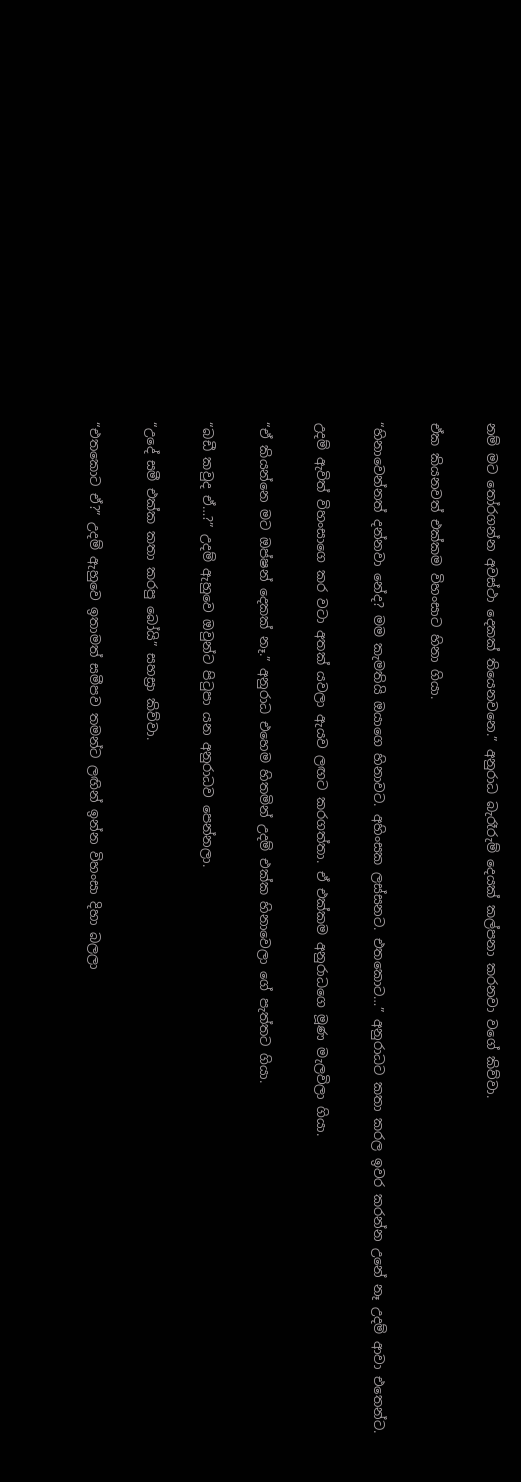නම් මට තෝරගන්න අවස්ථා දෙකක් තියෙනවනෙ.” අනුරාධ බැරෑරුම් දෙයක් කල්පනා කරනවා වගේ කිව්වා.

ඒක කියනවත් එක්කම විහංසාට හිනා ගියා.

“හිනාවෙන්නත් දන්නවා නේද? මම කැමතියි ඔයාගෙ හිනාවට. අහිංසක ලස්සනට. එතකොට…” අනුරාධට කතා කරල ඉවර කරන්න උනේ නෑ උදම් ආවා එතෙන්ට.

උදම් ඇවිත් විහංසාගෙ කර වටා අතක් යවලා ඇයව ලඟට කරගත්තා. ඒ එක්කම අනුරාධගෙ මූණ මැලවිලා ගියා.

“ඒ කියන්නෙ මට ඔප්ෂන් දෙකක් නෑ.” අනුරාධ එහෙම හිතමින් උදම් එක්ක හිනාවෙලා ගේ පැත්තට ගියා.

“බඩී කවුද ඒ…?” උදම් ඇහුවෙ ඔවුන්ට පිටුපා යන අනුරාධව පෙන්නලා.

“උදේ සමී එක්ක කතා කරපු බෝයි” සහස්‍රා කිව්වා.

“එතකොට ඒ?” උදම් ඇහුවෙ ඉතාමත් සමීපව තමන්ට ලඟින් ඉන්න විහංසා දිහා බලලා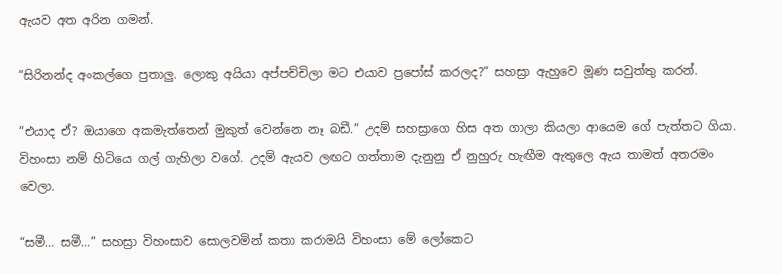ඇයව අත අරින ගමන්.

“සිරිනන්ද අංකල්ගෙ පුතාලු. ලොකු අයියා අප්පච්චිලා මට එයාව ප්‍රපෝස් කරලද?” සහස්‍රා ඇහුවෙ මූණ සවුත්තු කරන්.

“එයාද ඒ? ඔයාගෙ අකමැත්තෙන් මුකුත් වෙන්නෙ නෑ බඩී.” උදම් සහස්‍රාගෙ හිස අත ගාලා කියලා ආයෙම ගේ පැත්තට ගියා. විහංසා නම් හිටියෙ ගල් ගැහිලා වගේ. උදම් ඇයව ලඟට ගත්තාම දැනුනු ඒ නුහුරු හැඟීම ඇතුලෙ ඇය තාමත් අතරමං වෙලා.

“සමී… සමී…” සහස්‍රා විහංසාව සොලවමින් කතා කරාමයි විහංසා මේ ලෝකෙට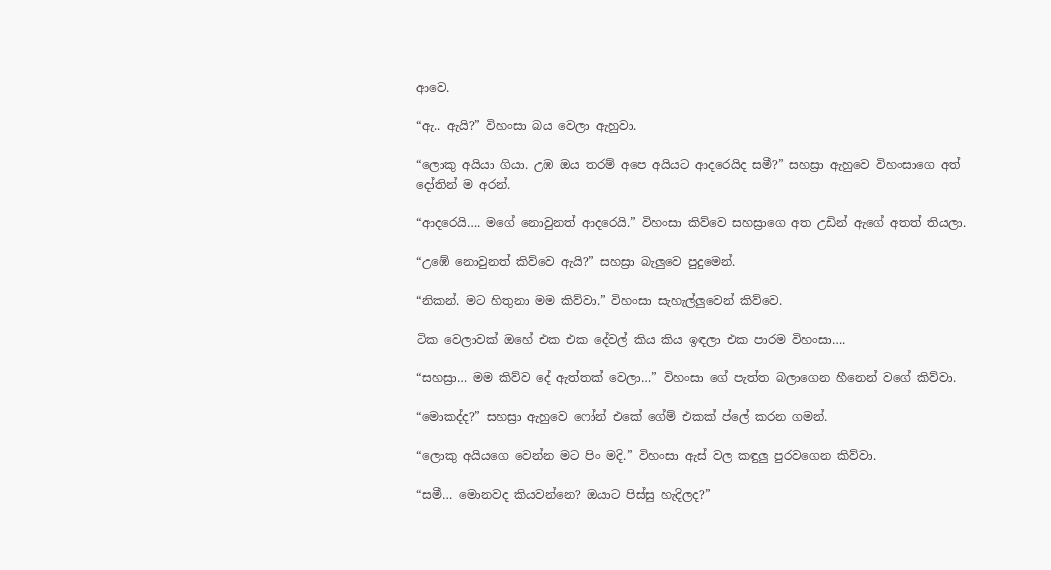ආවෙ.

“ඇ.. ඇයි?” විහංසා බය වෙලා ඇහුවා.

“ලොකු අයියා ගියා. උඹ ඔය තරම් අපෙ අයියට ආදරෙයිද සමී?” සහස්‍රා ඇහුවෙ විහංසාගෙ අත් දෝතින් ම අරන්.

“ආදරෙයි…. මගේ නොවුනත් ආදරෙයි.” විහංසා කිව්වෙ සහස්‍රාගෙ අත උඩින් ඇගේ අතත් තියලා.

“උඹේ නොවුනත් කිව්වෙ ඇයි?” සහස්‍රා බැලුවෙ පුදුමෙන්.

“නිකන්. මට හිතුනා මම කිව්වා.” විහංසා සැහැල්ලුවෙන් කිව්වෙ.

ටික වෙලාවක් ඔහේ එක එක දේවල් කිය කිය ඉඳලා එක පාරම විහංසා….

“සහස්‍රා… මම කිව්ව දේ ඇත්තක් වෙලා…” විහංසා ගේ පැත්ත බලාගෙන හීනෙන් වගේ කිව්වා.

“මොකද්ද?” සහස්‍රා ඇහුවෙ ෆෝන් එකේ ගේම් එකක් ප්ලේ කරන ගමන්.

“ලොකු අයියගෙ වෙන්න මට පිං මදි.” විහංසා ඇස් වල කඳුලු පුරවගෙන කිව්වා.

“සමී… මොනවද කියවන්නෙ? ඔයාට පිස්සු හැදිලද?”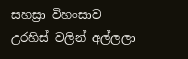සහස්‍රා විහංසාව උරහිස් වලින් අල්ලලා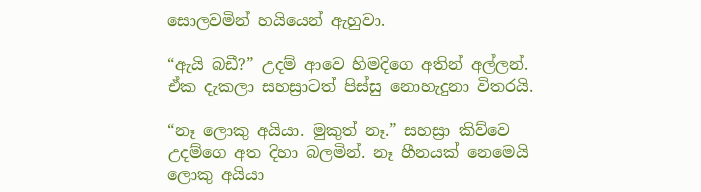සොලවමින් හයියෙන් ඇහුවා.

“ඇයි බඩී?” උදම් ආවෙ හිමදිගෙ අතින් අල්ලන්. ඒක දැකලා සහස්‍රාටත් පිස්සු නොහැදුනා විතරයි.

“නෑ ලොකු අයියා. මුකුත් නෑ.” සහස්‍රා කිව්වෙ උදම්ගෙ අත දිහා බලමින්. නෑ හීනයක් නෙමෙයි ලොකු අයියා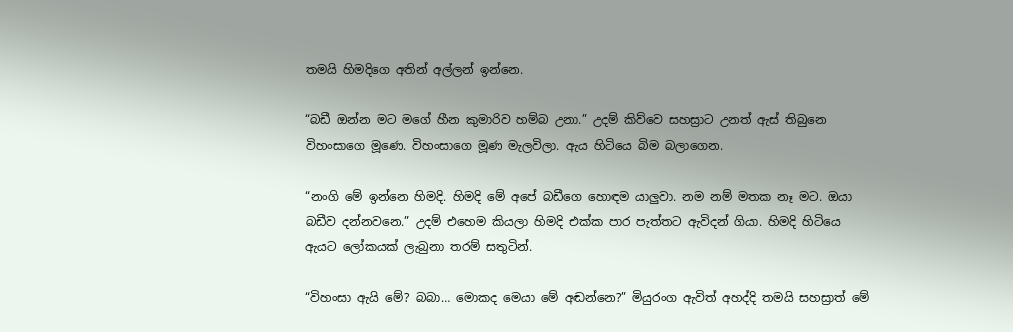තමයි හිමදිගෙ අතින් අල්ලන් ඉන්නෙ.

“බඩී ඔන්න මට මගේ හීන කුමාරිව හම්බ උනා.” උදම් කිව්වෙ සහස්‍රාට උනත් ඇස් තිබුනෙ විහංසාගෙ මූණෙ. විහංසාගෙ මූණ මැලවිලා. ඇය හිටියෙ බිම බලාගෙන.

“නංගි මේ ඉන්නෙ හිමදි. හිමදි මේ අපේ බඩීගෙ හොඳම යාලුවා. නම නම් මතක නෑ මට. ඔයා බඩීව දන්නවනෙ.” උදම් එහෙම කියලා හිමදි එක්ක පාර පැත්තට ඇවිදන් ගියා. හිමදි හිටියෙ ඇයට ලෝකයක් ලැබුනා තරම් සතුටින්.

“විහංසා ඇයි මේ? බබා… මොකද මෙයා මේ අඬන්නෙ?” මියුරංග ඇවිත් අහද්දි තමයි සහස්‍රාත් මේ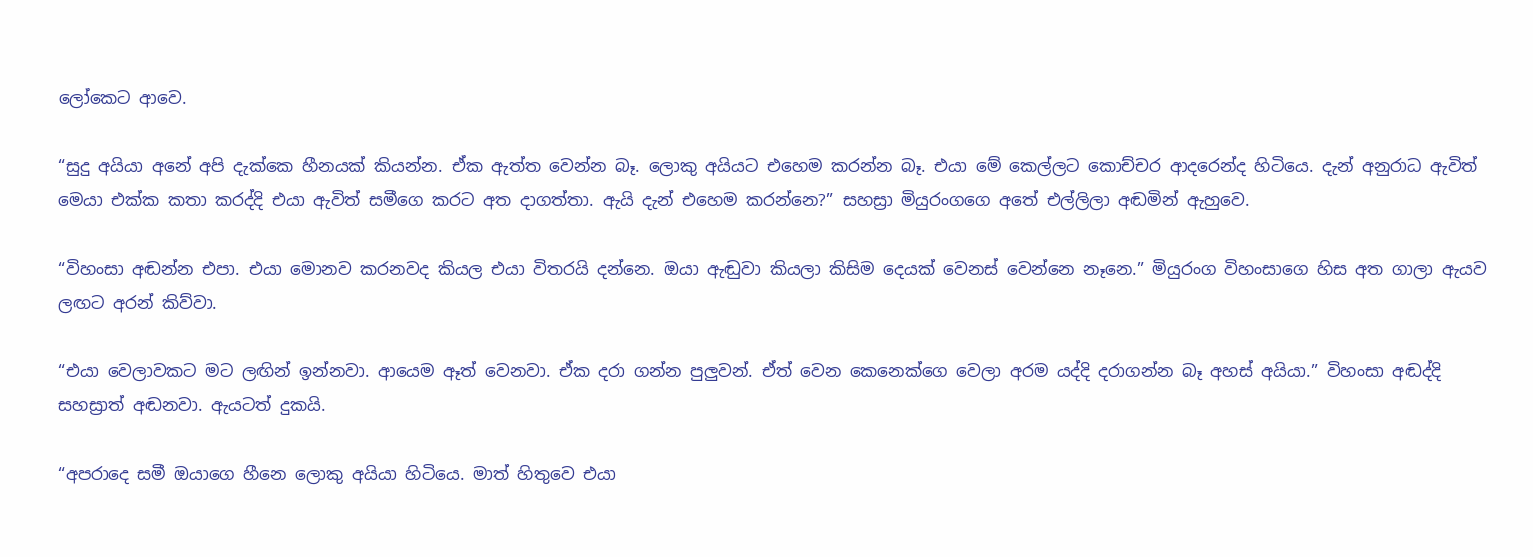ලෝකෙට ආවෙ.

“සුදු අයියා අනේ අපි දැක්කෙ හීනයක් කියන්න. ඒක ඇත්ත වෙන්න බෑ. ලොකු අයියට එහෙම කරන්න බෑ. එයා මේ කෙල්ලට කොච්චර ආදරෙන්ද හිටියෙ. දැන් අනුරාධ ඇවිත් මෙයා එක්ක කතා කරද්දි එයා ඇවිත් සමීගෙ කරට අත දාගත්තා. ඇයි දැන් එහෙම කරන්නෙ?” සහස්‍රා මියුරංගගෙ අතේ එල්ලිලා අඬමින් ඇහුවෙ.

“විහංසා අඬන්න එපා. එයා මොනව කරනවද කියල එයා විතරයි දන්නෙ. ඔයා ඇඬුවා කියලා කිසිම දෙයක් වෙනස් වෙන්නෙ නෑනෙ.” මියුරංග විහංසාගෙ හිස අත ගාලා ඇයව ලඟට අරන් කිව්වා.

“එයා වෙලාවකට මට ලඟින් ඉන්නවා. ආයෙම ඈත් වෙනවා. ඒක දරා ගන්න පුලුවන්. ඒත් වෙන කෙනෙක්ගෙ වෙලා අරම යද්දි දරාගන්න බෑ අහස් අයියා.” විහංසා අඬද්දි සහස්‍රාත් අඬනවා. ඇයටත් දුකයි.

“අපරාදෙ සමී ඔයාගෙ හීනෙ ලොකු අයියා හිටියෙ. මාත් හිතුවෙ එයා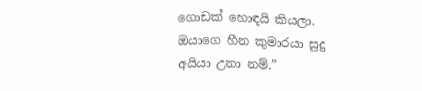ගොඩක් හොඳයි කියලා. ඔයාගෙ හීන කුමාරයා සුදු අයියා උනා නම්.”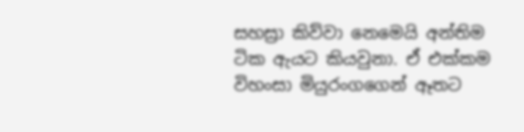සහස්‍රා කිව්වා නෙමෙයි අන්තිම ටික ඇයට කියවුනා. ඒ එක්කම විහංසා මියුරංගගෙන් ඈතට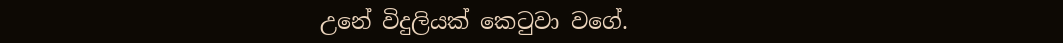උනේ විදුලියක් කෙටුවා වගේ.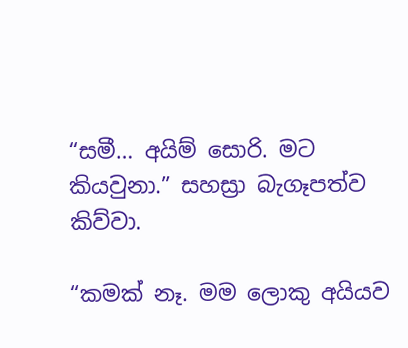“සමී… අයිම් සොරි. මට කියවුනා.” සහස්‍රා බැගෑපත්ව කිව්වා.

“කමක් නෑ. මම ලොකු අයියව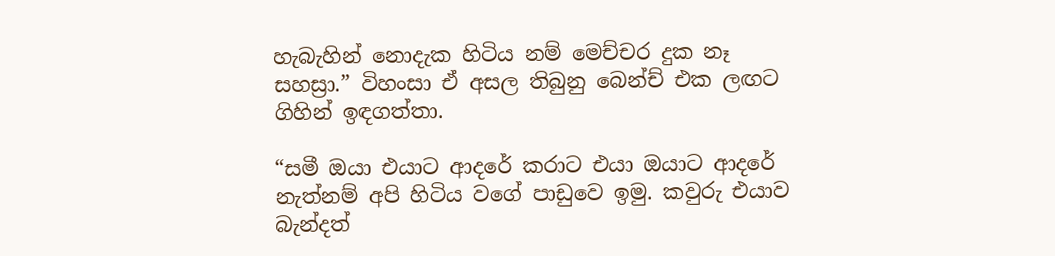හැබැහින් නොදැක හිටිය නම් මෙච්චර දුක නෑ සහස්‍රා.” විහංසා ඒ අසල තිබුනු බෙන්ච් එක ලඟට ගිහින් ඉඳගත්තා.

“සමී ඔයා එයාට ආදරේ කරාට එයා ඔයාට ආදරේ නැත්නම් අපි හිටිය වගේ පාඩුවෙ ඉමු. කවුරු එයාව බැන්දත්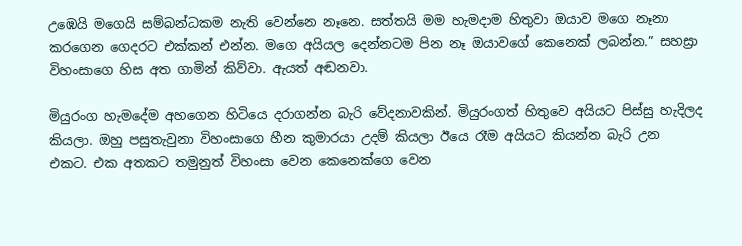උඹෙයි මගෙයි සම්බන්ධකම නැති වෙන්නෙ නෑනෙ. සත්තයි මම හැමදාම හිතුවා ඔයාව මගෙ නෑනා කරගෙන ගෙදරට එක්කන් එන්න. මගෙ අයියල දෙන්නටම පින නෑ ඔයාවගේ කෙනෙක් ලබන්න.” සහස්‍රා විහංසාගෙ හිස අත ගාමින් කිව්වා. ඇයත් අඬනවා.

මියුරංග හැමදේම අහගෙන හිටියෙ දරාගන්න බැරි වේදනාවකින්. මියුරංගත් හිතුවෙ අයියට පිස්සු හැදිලද කියලා. ඔහු පසුතැවුනා විහංසාගෙ හීන කුමාරයා උදම් කියලා ඊයෙ රෑම අයියට කියන්න බැරි උන එකට. එක අතකට තමුනුත් විහංසා වෙන කෙනෙක්ගෙ වෙන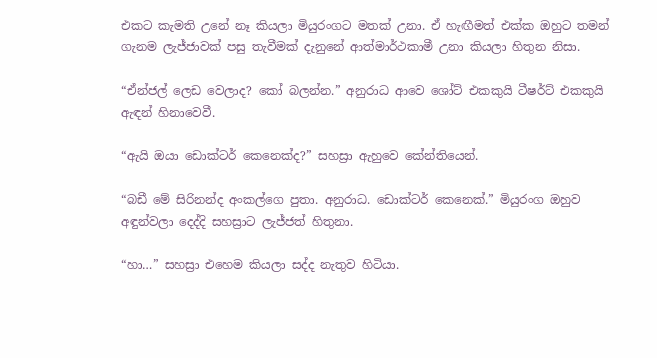එකට කැමති උනේ නෑ කියලා මියුරංගට මතක් උනා. ඒ හැඟීමත් එක්ක ඔහුට තමන් ගැනම ලැජ්ජාවක් පසු තැවීමක් දැනුනේ ආත්මාර්ථකාමී උනා කියලා හිතුන නිසා.

“ඒන්ජල් ලෙඩ වෙලාද? කෝ බලන්න.” අනුරාධ ආවෙ ශෝට් එකකුයි ටීෂර්ට් එකකුයි ඇඳන් හිනාවෙවී.

“ඇයි ඔයා ඩොක්ටර් කෙනෙක්ද?” සහස්‍රා ඇහුවෙ කේන්තියෙන්.

“බඩී මේ සිරිනන්ද අංකල්ගෙ පුතා. අනුරාධ. ඩොක්ටර් කෙනෙක්.” මියුරංග ඔහුව අඳුන්වලා දෙද්දි සහස්‍රාට ලැජ්ජත් හිතුනා.

“හා…” සහස්‍රා එහෙම කියලා සද්ද නැතුව හිටියා.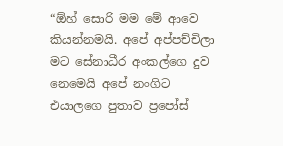“ඕහ් සොරි මම මේ ආවෙ කියන්නමයි. අපේ අප්පච්චිලා මට සේනාධීර අංකල්ගෙ දුව නෙමෙයි අපේ නංගිට එයාලගෙ පුතාව ප්‍රපෝස්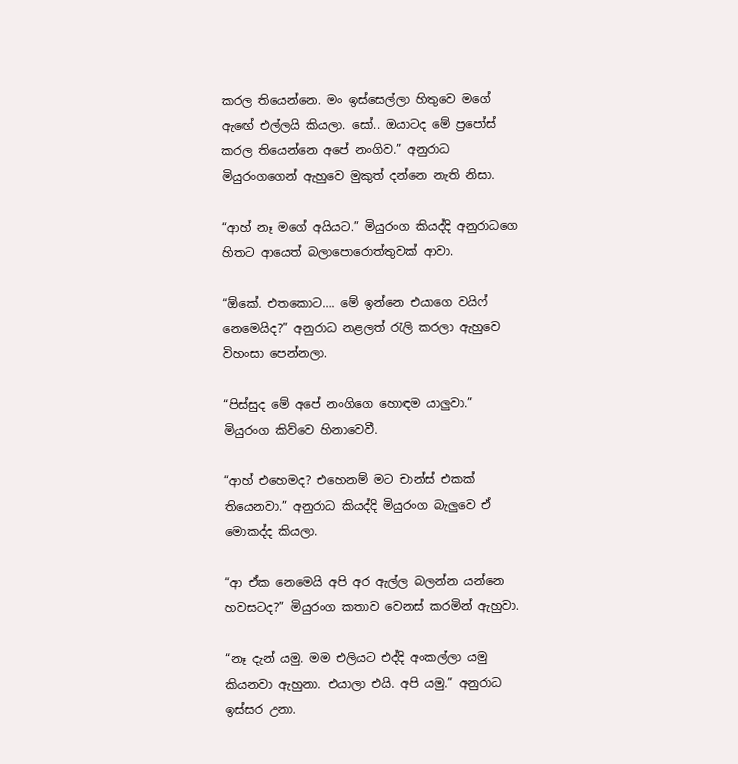කරල තියෙන්නෙ. මං ඉස්සෙල්ලා හිතුවෙ මගේ ඇඟේ එල්ලයි කියලා. සෝ.. ඔයාටද මේ ප්‍රපෝස් කරල තියෙන්නෙ අපේ නංගිව.” අනුරාධ මියුරංගගෙන් ඇහුවෙ මුකුත් දන්නෙ නැති නිසා.

“ආහ් නෑ මගේ අයියට.” මියුරංග කියද්දි අනුරාධගෙ හිතට ආයෙත් බලාපොරොත්තුවක් ආවා.

“ඕකේ. එතකොට…. මේ ඉන්නෙ එයාගෙ වයිෆ් නෙමෙයිද?” අනුරාධ නළලත් රැලි කරලා ඇහුවෙ විහංසා පෙන්නලා.

“පිස්සුද මේ අපේ නංගිගෙ හොඳම යාලුවා.” මියුරංග කිව්වෙ හිනාවෙවී.

“ආහ් එහෙමද? එහෙනම් මට චාන්ස් එකක් තියෙනවා.” අනුරාධ කියද්දි මියුරංග බැලුවෙ ඒ මොකද්ද කියලා.

“ආ ඒක නෙමෙයි අපි අර ඇල්ල බලන්න යන්නෙ හවසටද?” මියුරංග කතාව වෙනස් කරමින් ඇහුවා.

“නෑ දැන් යමු. මම එලියට එද්දි අංකල්ලා යමු කියනවා ඇහුනා. එයාලා එයි. අපි යමු.” අනුරාධ ඉස්සර උනා.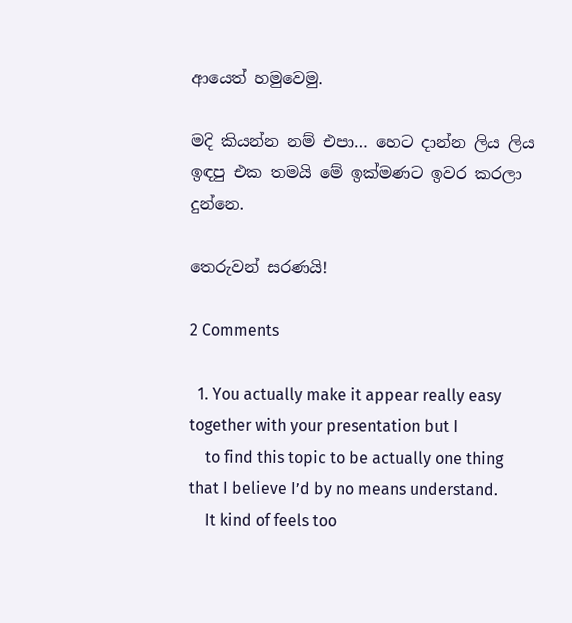ආයෙත් හමුවෙමු.

මදි කියන්න නම් එපා… හෙට දාන්න ලිය ලිය ඉඳපු එක තමයි මේ ඉක්මණට ඉවර කරලා දුන්නෙ.

තෙරුවන් සරණයි!

2 Comments

  1. You actually make it appear really easy together with your presentation but I
    to find this topic to be actually one thing that I believe I’d by no means understand.
    It kind of feels too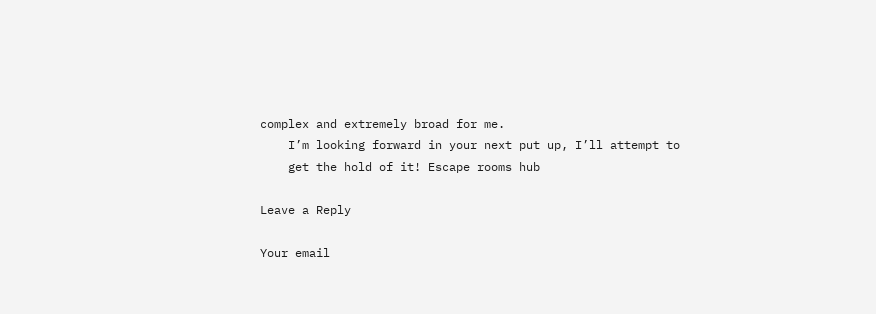complex and extremely broad for me.
    I’m looking forward in your next put up, I’ll attempt to
    get the hold of it! Escape rooms hub

Leave a Reply

Your email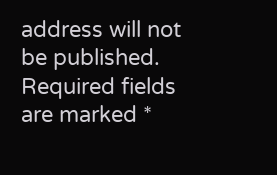address will not be published. Required fields are marked *